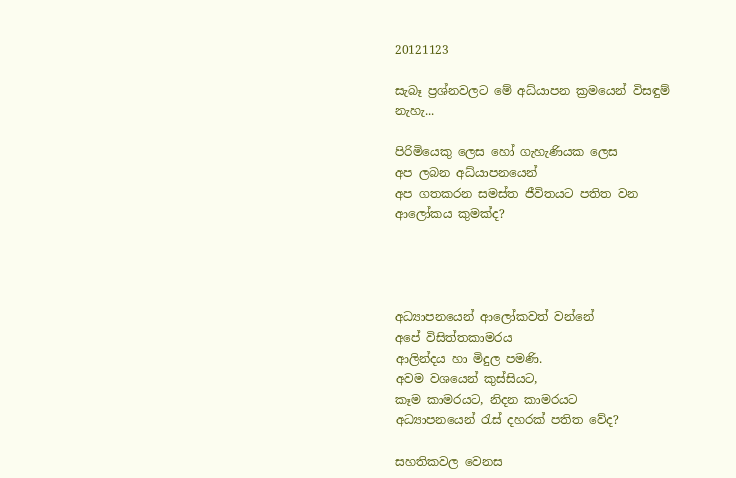20121123

සැබෑ ප්‍රශ්නවලට මේ අධ්යාපන ක්‍රමයෙන් විසඳුම් නැහැ...

පිරිමියෙකු ලෙස හෝ ගැහැණියක ලෙස
අප ලබන අධ්යාපනයෙන්
අප ගතකරන සමස්ත ජීවිතයට පතිත වන
ආලෝකය කුමක්ද?




අධ්‍යාපනයෙන් ආලෝකවත් වන්නේ
අපේ විසිත්තකාමරය
ආලින්දය හා මිදුල පමණි.
අවම වශයෙන් කුස්සියට,
කෑම කාමරයට, නිදන කාමරයට
අධ්‍යාපනයෙන් රැස් දහරක් පතිත වේද?

සහතිකවල වෙනස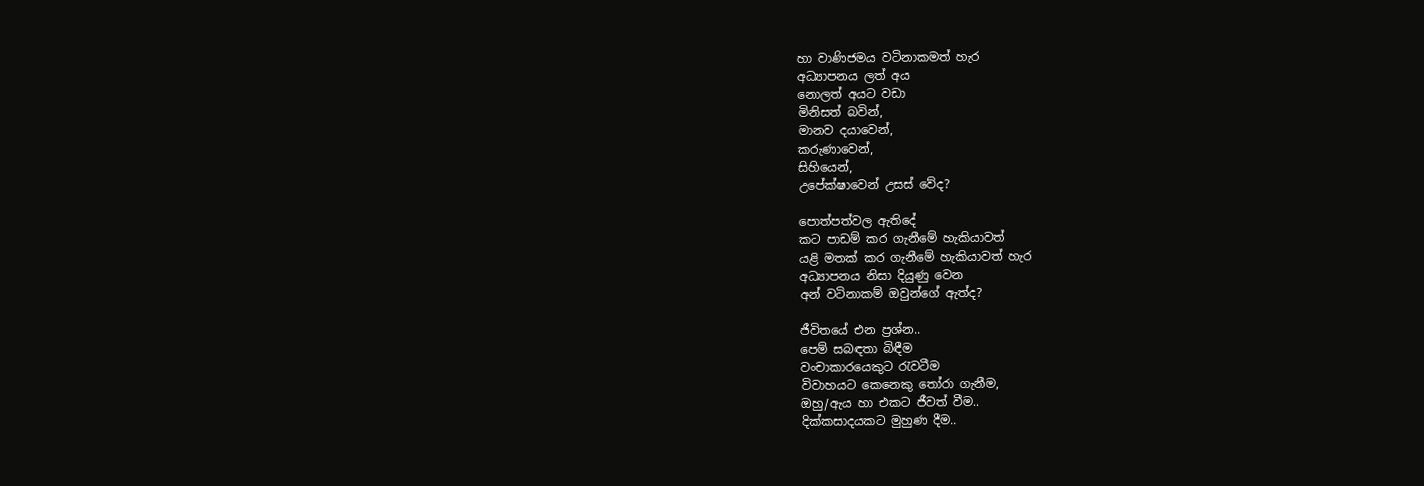හා වාණිජමය වටිනාකමත් හැර
අධ්‍යාපනය ලත් අය
නොලත් අයට වඩා
මිනිසත් බවින්,
මානව දයාවෙන්,
කරුණාවෙන්,
සිහියෙන්,
උපේක්ෂාවෙන් උසස් වේද?

පොත්පත්වල ඇතිදේ
කට පාඩම් කර ගැනීමේ හැකියාවත්
යළි මතක් කර ගැනීමේ හැකියාවත් හැර
අධ්‍යාපනය නිසා දියුණු වෙන
අන් වටිනාකම් ඔවුන්ගේ ඇත්ද?

ජීවිතයේ එන ප්‍රශ්න..
පෙම් සබඳතා බිඳීම
වංචාකාරයෙකුට රැවටීම
විවාහයට කෙනෙකු තෝරා ගැනීම,
ඔහු/ඇය හා එකට ජීවත් වීම..
දික්කසාදයකට මුහුණ දීම..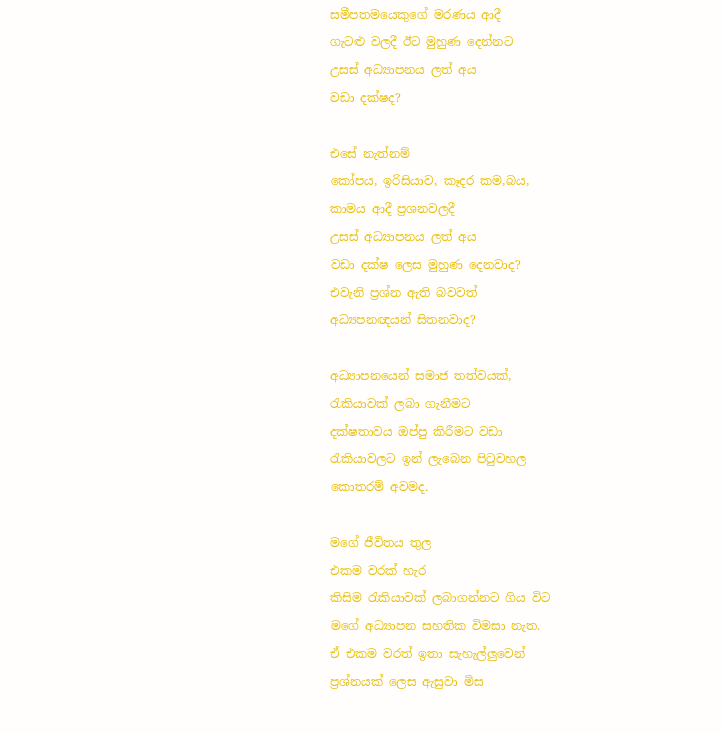සමීපතමයෙකුගේ මරණය ආදී
ගැටළු වලදී ඊට මුහුණ දෙන්නට
උසස් අධ්‍යාපනය ලත් අය
වඩා දක්ෂද?

එසේ නැත්නම්
කෝපය, ඉරිසියාව, කෑදර කම,බය,
කාමය ආදී ප්‍රශනවලදී
උසස් අධ්‍යාපනය ලත් අය
වඩා දක්ෂ ලෙස මුහුණ දෙනවාද?
එවැනි ප්‍රශ්න ඇති බවවත්
අධ්‍යපනඥයන් සිතනවාද?

අධ්‍යාපනයෙන් සමාජ තත්වයක්,
රැකියාවක් ලබා ගැනීමට
දක්ෂතාවය ඔප්පු කිරීමට වඩා
රැකියාවලට ඉන් ලැබෙන පිටුවහල
කොතරම් අවමද.

මගේ ජීවිතය තුල
එකම වරක් හැර
කිසිම රැකියාවක් ලබාගන්නට ගිය විට
මගේ අධ්‍යාපන සහතික විමසා නැත.
ඒ එකම වරත් ඉතා සැහැල්ලුවෙන්
ප්‍රශ්නයක් ලෙස ඇසුවා මිස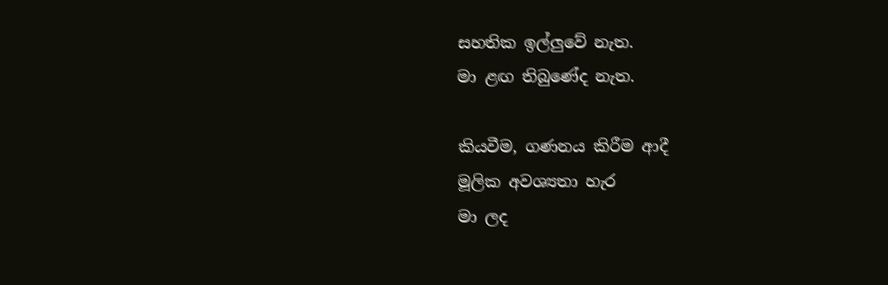සහතික ඉල්ලුවේ නැත.
මා ළඟ තිබුණේද නැත.

කියවීම, ගණනය කිරීම ආදී
මූලික අවශ්‍යතා හැර
මා ලද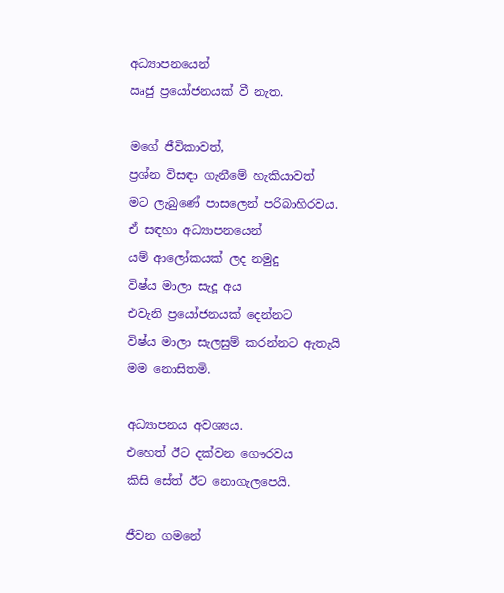අධ්‍යාපනයෙන්
ඍජු ප්‍රයෝජනයක් වී නැත.

මගේ ජීවිකාවත්,
ප්‍රශ්න විසඳා ගැනීමේ හැකියාවත්
මට ලැබුණේ පාසලෙන් පරිබාහිරවය.
ඒ සඳහා අධ්‍යාපනයෙන්
යම් ආලෝකයක් ලද නමුදු
විෂ්ය මාලා සැදූ අය
එවැනි ප්‍රයෝජනයක් දෙන්නට
විෂ්ය මාලා සැලසුම් කරන්නට ඇතැයි
මම නොසිතමි.

අධ්‍යාපනය අවශ්‍යය.
එහෙත් ඊට දක්වන ගෞරවය
කිසි සේත් ඊට නොගැලපෙයි.

ජීවන ගමනේ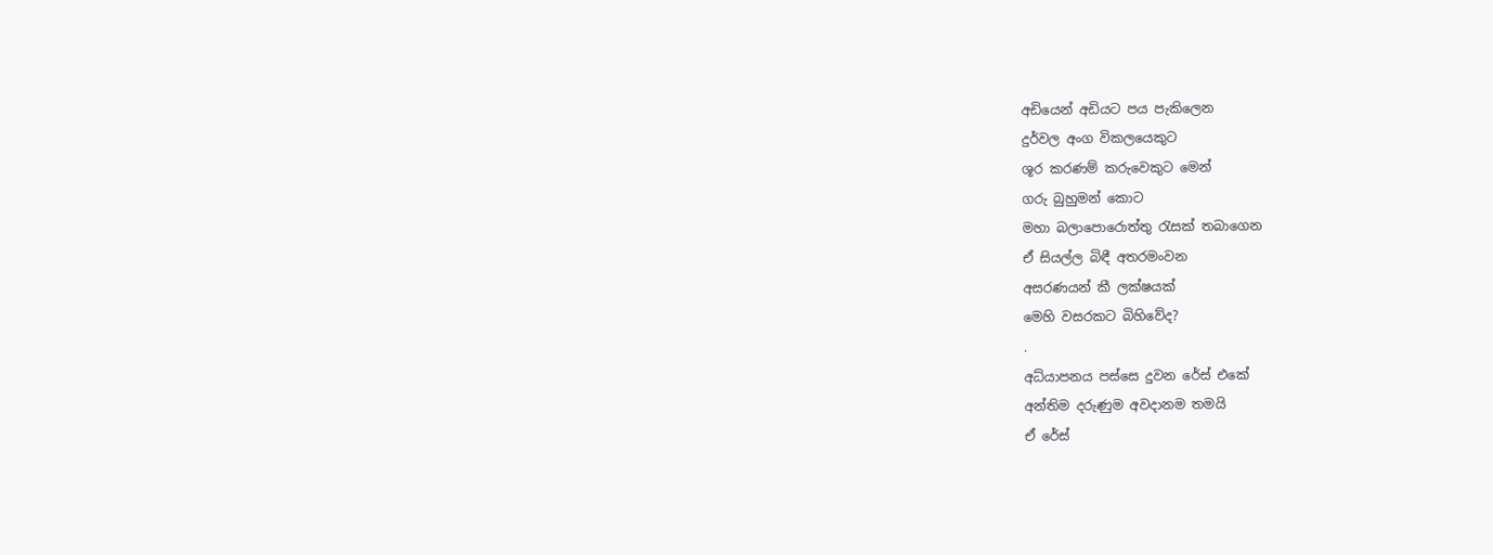අඩියෙන් අඩියට පය පැකිලෙන
දුර්වල අංග විකලයෙකුට
ශූර කරණම් කරුවෙකුට මෙන්
ගරු බුහුමන් කොට
මහා බලාපොරොත්තු රැසක් තබාගෙන
ඒ සියල්ල බිඳී අතරමංවන
අසරණයන් කී ලක්ෂයක්
මෙහි වසරකට බිහිවේද?
.
අධ්යාපනය පස්සෙ දුවන රේස් එකේ
අන්තිම දරුණුම අවදානම තමයි
ඒ රේස්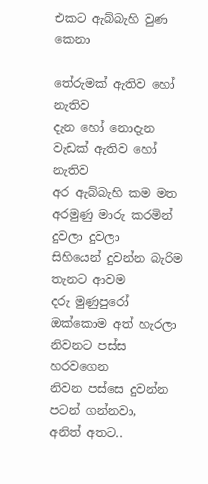එකට ඇබ්බැහි වුණ කෙනා

තේරුමක් ඇතිව හෝ නැතිව
දැන හෝ නොදැන
වැඩක් ඇතිව හෝ නැතිව
අර ඇබ්බැහි කම මත
අරමුණු මාරු කරමින් දුවලා දුවලා
සිහියෙන් දුවන්න බැරිම තැනට ආවම
දරු මුණුපුරෝ ඔක්කොම අත් හැරලා
නිවනට පස්ස හරවගෙන
නිවන පස්සෙ දුවන්න පටන් ගන්නවා,
අනිත් අතට..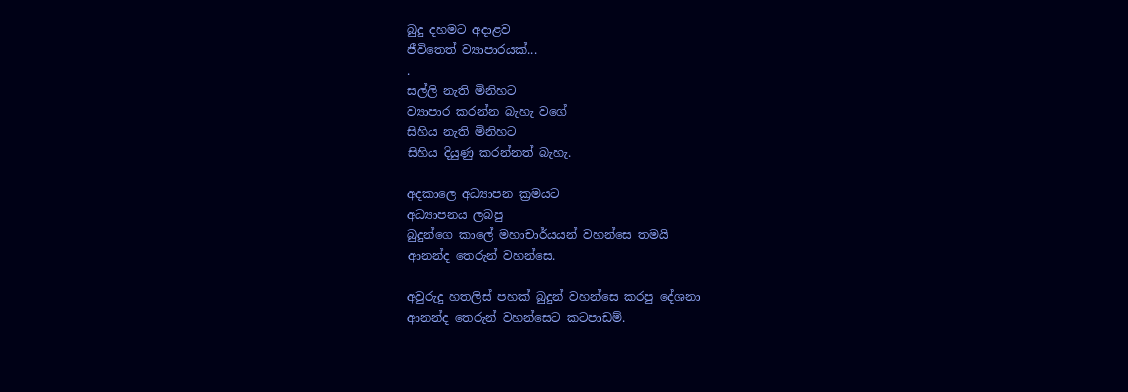බුදු දහමට අදාළව
ජීවිතෙත් ව්‍යාපාරයක්...
.
සල්ලි නැති මිනිහට
ව්‍යාපාර කරන්න බැහැ වගේ
සිහිය නැති මිනිහට
සිහිය දියුණු කරන්නත් බැහැ.

අදකාලෙ අධ්‍යාපන ක්‍රමයට
අධ්‍යාපනය ලබපු
බුදුන්ගෙ කාලේ මහාචාර්යයන් වහන්සෙ තමයි
ආනන්ද තෙරුන් වහන්සෙ.

අවුරුදු හතලිස් පහක් බුදුන් වහන්සෙ කරපු දේශනා
ආනන්ද තෙරුන් වහන්සෙට කටපාඩම්.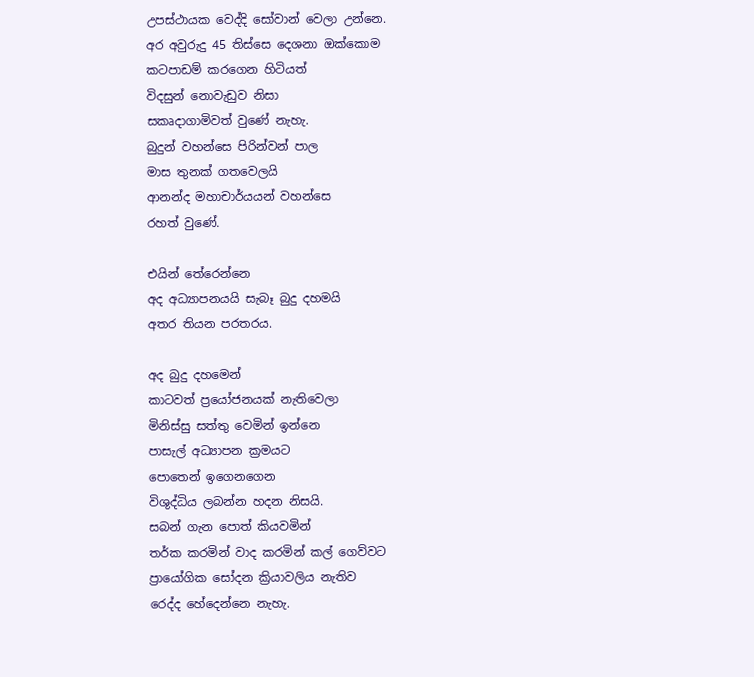උපස්ථායක වෙද්දි සෝවාන් වෙලා උන්නෙ.
අර අවුරුදු 45 තිස්සෙ දෙශනා ඔක්කොම
කටපාඩම් කරගෙන හිටියත්
විදසුන් නොවැඩුව නිසා
සකෘදාගාමිවත් වුණේ නැහැ.
බුදුන් වහන්සෙ පිරින්වන් පාල
මාස තුනක් ගතවෙලයි
ආනන්ද මහාචාර්යයන් වහන්සෙ
රහත් වුණේ.

එයින් තේරෙන්නෙ
අද අධ්‍යාපනයයි සැබෑ බුදු දහමයි
අතර තියන පරතරය.

අද බුදු දහමෙන්
කාටවත් ප්‍රයෝජනයක් නැතිවෙලා
මිනිස්සු සත්තු වෙමින් ඉන්නෙ
පාසැල් අධ්‍යාපන ක්‍රමයට
පොතෙන් ඉගෙනගෙන
විශුද්ධිය ලබන්න හදන නිසයි.
සබන් ගැන පොත් කියවමින්
තර්ක කරමින් වාද කරමින් කල් ගෙව්වට
ප්‍රායෝගික සෝදන ක්‍රියාවලිය නැතිව
රෙද්ද හේදෙන්නෙ නැහැ.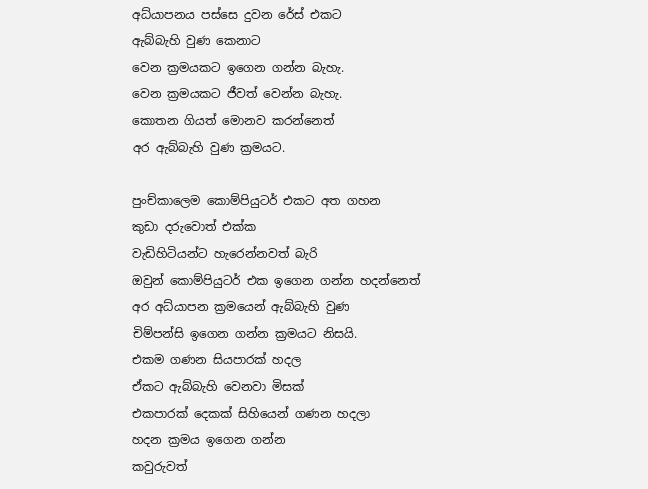අධ්යාපනය පස්සෙ දුවන රේස් එකට
ඇබ්බැහි වුණ කෙනාට
වෙන ක්‍රමයකට ඉගෙන ගන්න බැහැ.
වෙන ක්‍රමයකට ජීවත් වෙන්න බැහැ.
කොතන ගියත් මොනව කරන්නෙත්
අර ඇබ්බැහි වුණ ක්‍රමයට.

පුංච්කාලෙම කොම්පියුටර් එකට අත ගහන
කුඩා දරුවොත් එක්ක
වැඩිහිටියන්ට හැරෙන්නවත් බැරි
ඔවුන් කොම්පියුටර් එක ඉගෙන ගන්න හදන්නෙත්
අර අධ්යාපන ක්‍රමයෙන් ඇබ්බැහි වුණ
චිම්පන්සි ඉගෙන ගන්න ක්‍රමයට නිසයි.
එකම ගණන සියපාරක් හදල
ඒකට ඇබ්බැහි වෙනවා මිසක්
එකපාරක් දෙකක් සිහියෙන් ගණන හදලා
හදන ක්‍රමය ඉගෙන ගන්න
කවුරුවත්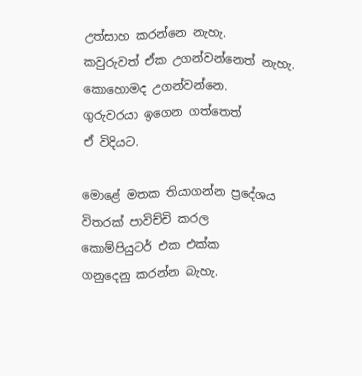උත්සාහ කරන්නෙ නැහැ.
කවුරුවත් ඒක උගන්වන්නෙත් නැහැ.
කොහොමද උගන්වන්නෙ.
ගුරුවරයා ඉගෙන ගත්තෙත්
ඒ විදියට.

මොළේ මතක තියාගන්න ප්‍රදේශය
විතරක් පාවිච්චි කරල
කොම්පියුටර් එක එක්ක
ගනුදෙනු කරන්න බැහැ.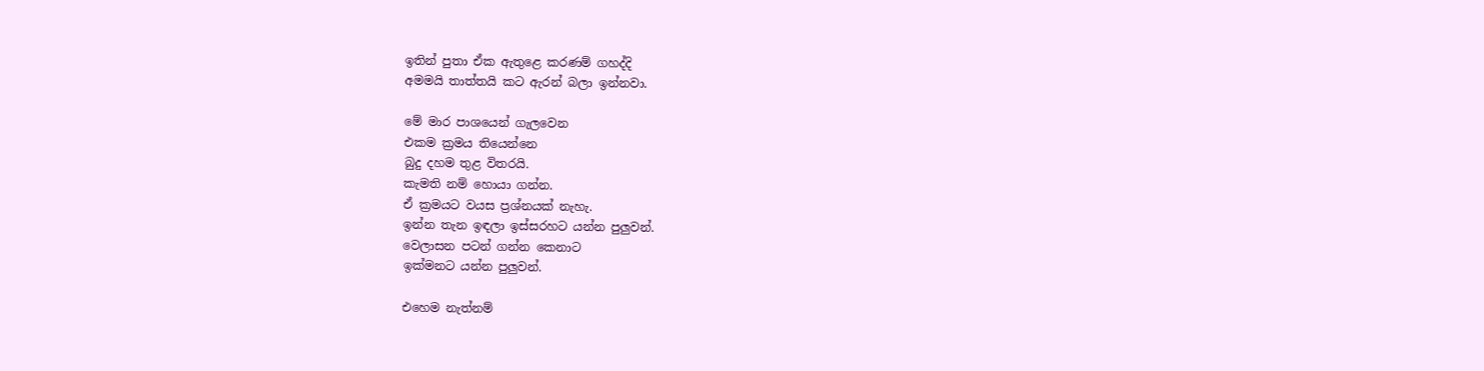ඉතින් පුතා ඒක ඇතුළෙ කරණම් ගහද්දි
අමමයි තාත්තයි කට ඇරන් බලා ඉන්නවා.

මේ මාර පාශයෙන් ගැලවෙන
එකම ක්‍රමය තියෙන්නෙ
බුදු දහම තුළ විතරයි.
කැමති නම් හොයා ගන්න.
ඒ ක්‍රමයට වයස ප්‍රශ්නයක් නැහැ.
ඉන්න තැන ඉඳලා ඉස්සරහට යන්න පුලුවන්.
වෙලාසන පටන් ගන්න කෙනාට
ඉක්මනට යන්න පුලුවන්.

එහෙම නැත්නම්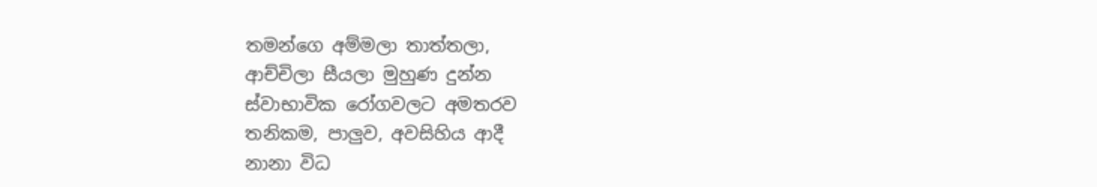තමන්ගෙ අම්මලා තාත්තලා,
ආච්චිලා සීයලා මුහුණ දුන්න
ස්වාභාවික රෝගවලට අමතරව
තනිකම, පාලුව, අවසිහිය ආදී
නානා විධ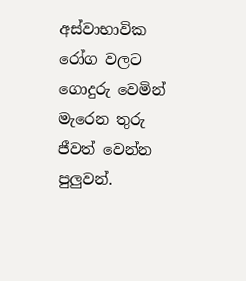අස්වාභාවික රෝග වලට ගොදුරු වෙමින්
මැරෙන තුරු ජීවත් වෙන්න පුලුවන්.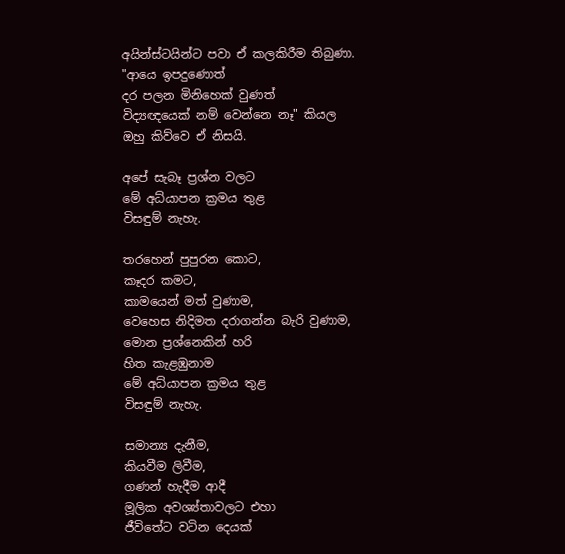අයින්ස්ටයින්ට පවා ඒ කලකිරීම තිබුණා.
"ආයෙ ඉපදුණොත්
දර පලන මිනිහෙක් වුණත්
විද්‍යඥයෙක් නම් වෙන්නෙ නෑ" කියල
ඔහු කිව්වෙ ඒ නිසයි.

අපේ සැබෑ ප්‍රශ්න වලට
මේ අධ්යාපන ක්‍රමය තුළ
විසඳුම් නැහැ.

තරහෙන් පුපුරන කොට,
කෑදර කමට,
කාමයෙන් මත් වුණාම,
වෙහෙස නිදිමත දරාගන්න බැරි වුණාම,
මොන ප්‍රශ්නෙකින් හරි
හිත කැළඹුනාම
මේ අධ්යාපන ක්‍රමය තුළ
විසඳුම් නැහැ.

සමාන්‍ය දැනීම,
කියවීම ලිවීම,
ගණන් හැදීම ආදී
මූලික අවශ්‍ය්තාවලට එහා
ජීවිතේට වටින දෙයක්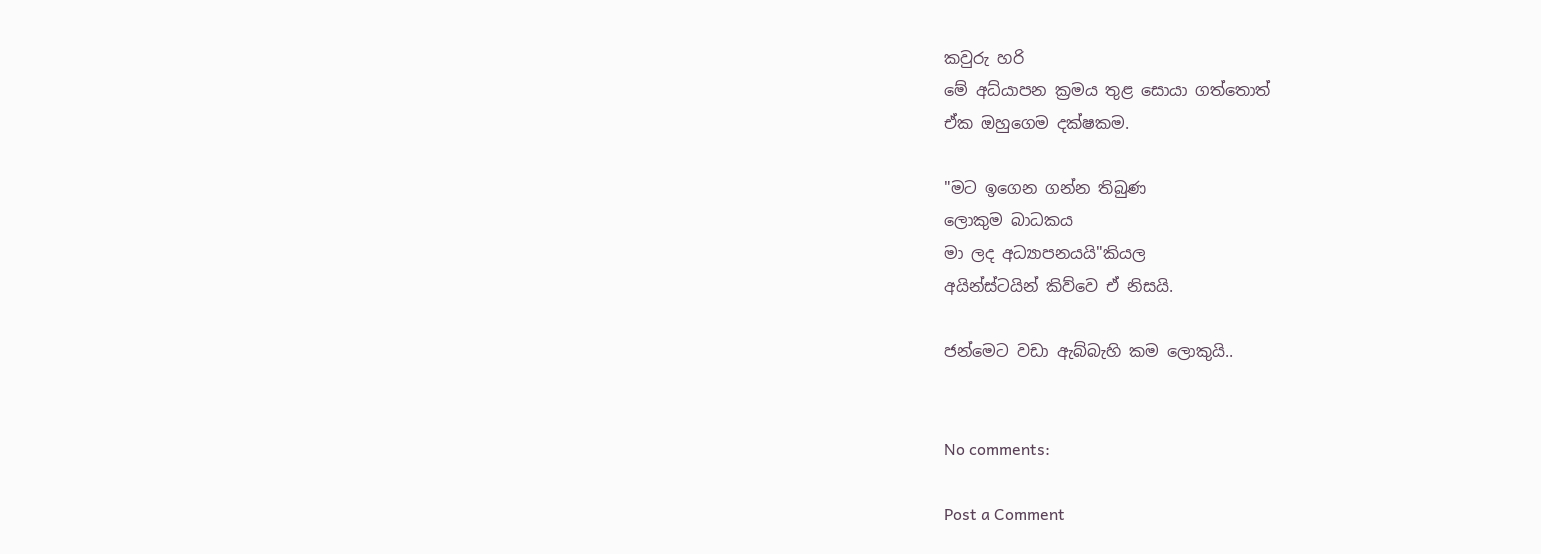කවුරු හරි
මේ අධ්යාපන ක්‍රමය තුළ සොයා ගත්තොත්
ඒක ඔහුගෙම දක්ෂකම.

"මට ඉගෙන ගන්න තිබුණ
ලොකුම බාධකය
මා ලද අධ්‍යාපනයයි"කියල
අයින්ස්ටයින් කිව්වෙ ඒ නිසයි.

ජන්මෙට වඩා ඇබ්බැහි කම ලොකුයි..


No comments:

Post a Comment